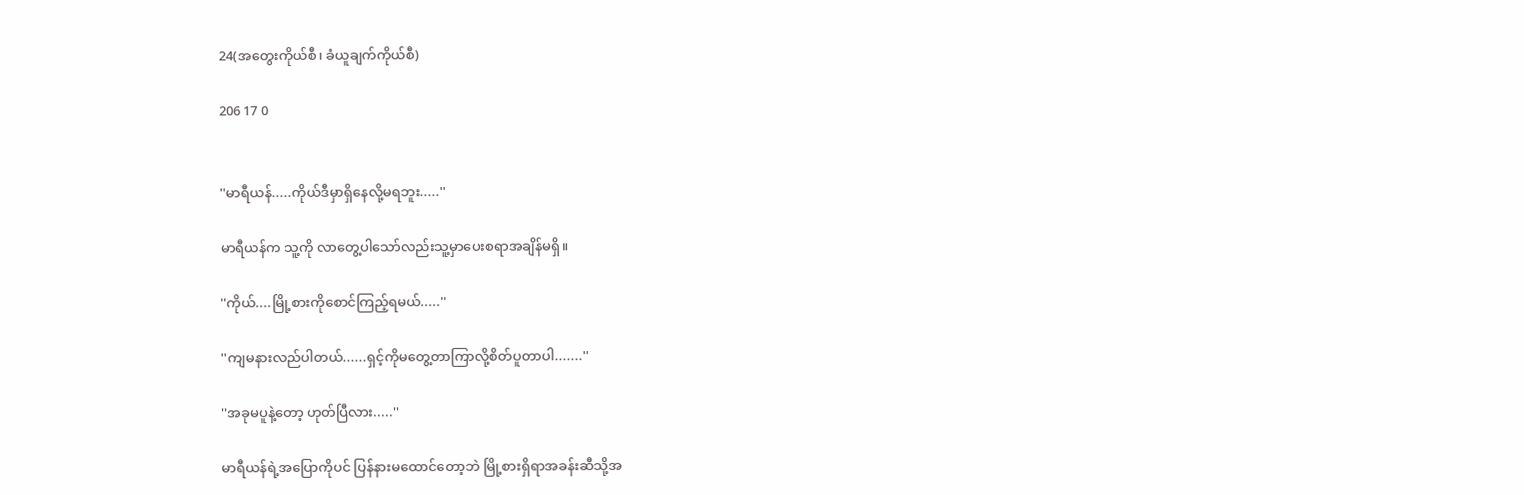24(အတွေးကိုယ်စီ၊ ခံယူချက်ကိုယ်စီ)

206 17 0


''မာရီယန်.....ကိုယ်ဒီမှာရှိနေလို့မရဘူး.....''

မာရီယန်က သူ့ကို လာတွေ့ပါသော်လည်းသူ့မှာပေးစရာအချိန်မရှိ။

''ကိုယ်....မြို့စားကိုစောင်ကြည့်ရမယ်.....''

''ကျမနားလည်ပါတယ်......ရှင့်ကိုမတွေ့တာကြာလို့စိတ်ပူတာပါ.......''

''အခုမပူနဲ့တော့ ဟုတ်ပြီလား.....''

မာရီယန်ရဲ့အပြောကိုပင် ပြန်နားမထောင်တော့ဘဲ မြို့စားရှိရာအခန်းဆီသို့အ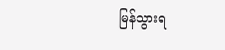မြန်သွားရ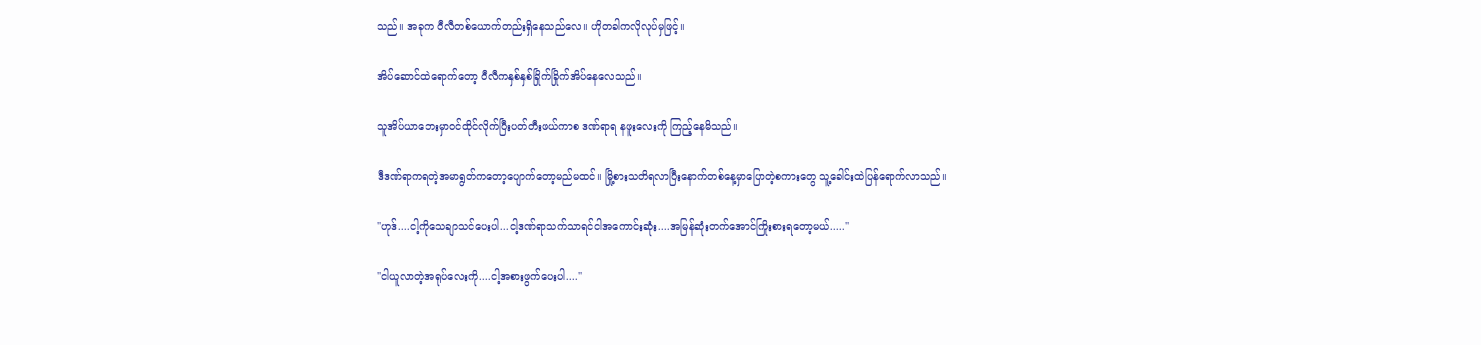သည်။ အခုက ဝီလီတစ်ယောက်တည်းရှိနေသည်လေ။ ဟိုတခါကလိုလုပ်မှဖြင့်။

အိပ်ဆောင်ထဲရောက်တော့ ဝီလီကနှစ်နှစ်ခြိုက်ခြိုက်အိပ်နေလေသည်။

သူအိပ်ယာဘေးမှာဝင်ထိုင်လိုက်ပြီးပတ်တီးဖယ်ကာစ ဒဏ်ရာရ နဖူးလေးကို ကြည့်နေမိသည်။

ဒီဒဏ်ရာကရတဲ့အမာရွတ်ကတော့ပျောက်တော့မည်မထင်။ မြို့စားသတိရလာပြီးနောက်တစ်နေ့မှာပြောတဲ့စကားတွေ သူ့ခေါင်းထဲပြန်ရောက်လာသည်။

''ဟုဒ်....ငါ့ကိုသေချာသင်ပေးပါ...ငါ့ဒဏ်ရာသက်သာရင်ငါအကောင်းဆုံး....အမြန်ဆုံးတက်အောင်ကြိုးစားရတော့မယ်.....''

''ငါယူလာတဲ့အရုပ်လေးကို....ငါ့အစားဖွက်ပေးပါ....''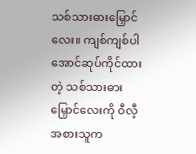သစ်သားဓားမြှောင်လေး။ ကျစ်ကျစ်ပါအောင်ဆုပ်ကိုင်ထားတဲ့ သစ်သားဓားမြှောင်လေးကို ဝီလီ့အစားသူက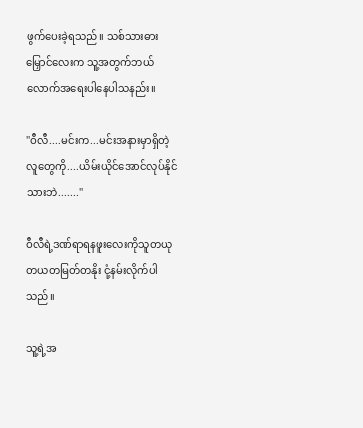ဖွက်ပေးခဲ့ရသည်။ သစ်သားဓားမြှောင်လေးက သူ့အတွက်ဘယ်လောက်အရေးပါနေပါသနည်း။

''ဝီလီ....မင်းက...မင်းအနားမှာရှိတဲ့လူတွေကို....ယိမ်းယိုင်အောင်လုပ်နိုင်သားဘဲ.......''

ဝီလီရဲ့ဒဏ်ရာရနဖူးလေးကိုသူတယုတယတမြတ်တနိုး ငုံ့နမ်းလိုက်ပါသည်။

သူ့ရဲ့အ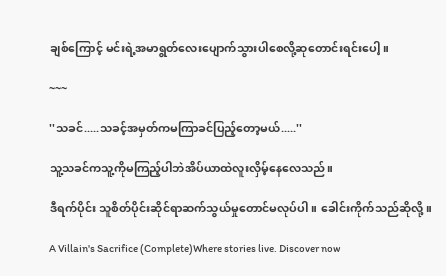ချစ်ကြောင့် မင်းရဲ့အမာရွတ်လေးပျောက်သွားပါစေလို့ဆုတောင်းရင်းပေါ့။

~~~

''သခင်.....သခင့်အမှတ်ကမကြာခင်ပြည့်တော့မယ်.....''

သူ့သခင်ကသူ့ကိုမကြည့်ပါဘဲအိပ်ယာထဲလူးလှိမ့်နေလေသည်။

ဒီရက်ပိုင်း သူစိတ်ပိုင်းဆိုင်ရာဆက်သွယ်မှုတောင်မလုပ်ပါ။ ခေါင်းကိုက်သည်ဆိုလို့။

A Villain's Sacrifice (Complete)Where stories live. Discover now